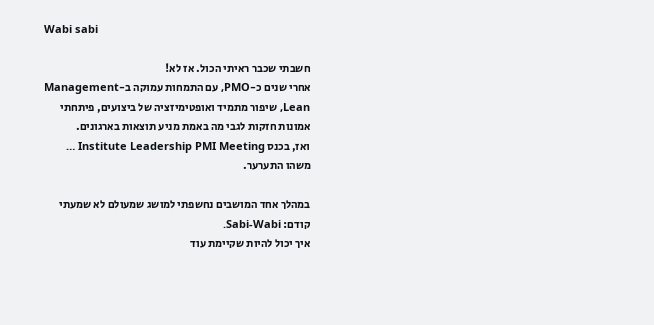Wabi sabi

חשבתי שכבר ראיתי הכול. אז לא!
אחרי שנים כ-PMO, עם התמחות עמוקה ב-Management Lean, שיפור מתמיד ואופטימיזציה של ביצועים, פיתחתי אמונות חזקות לגבי מה באמת מניע תוצאות בארגונים.
ואז, בכנס Institute Leadership PMI Meeting … משהו התערער.

במהלך אחד המושבים נחשפתי למושג שמעולם לא שמעתי קודם: Sabi-Wabi.
איך יכול להיות שקיימת עוד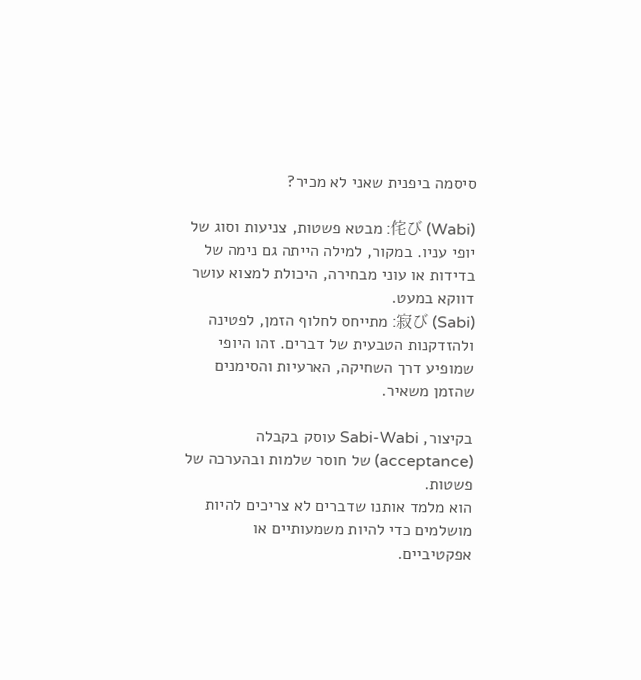סיסמה ביפנית שאני לא מכיר?

侘び (Wabi): מבטא פשטות, צניעות וסוג של יופי עניו. במקור, למילה הייתה גם נימה של בדידות או עוני מבחירה, היכולת למצוא עושר דווקא במעט.
寂び (Sabi): מתייחס לחלוף הזמן, לפטינה ולהזדקנות הטבעית של דברים. זהו היופי שמופיע דרך השחיקה, הארעיות והסימנים שהזמן משאיר.

בקיצור, Sabi-Wabi עוסק בקבלה (acceptance) של חוסר שלמות ובהערכה של פשטות.
הוא מלמד אותנו שדברים לא צריכים להיות מושלמים כדי להיות משמעותיים או אפקטיביים.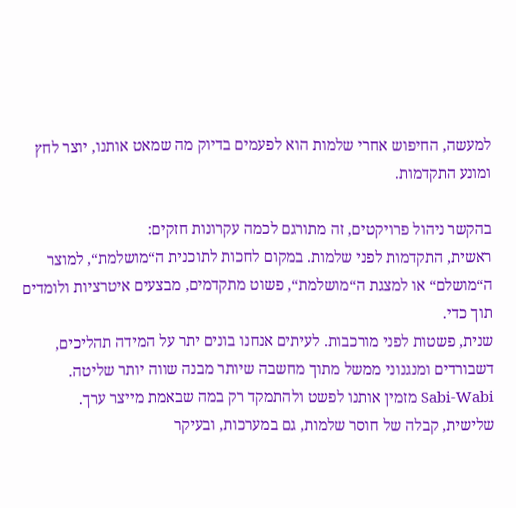למעשה, החיפוש אחרי שלמות הוא לפעמים בדיוק מה שמאט אותנו, יוצר לחץ ומונע התקדמות.

בהקשר ניהול פרויקטים, זה מתורגם לכמה עקרונות חזקים:
ראשית, התקדמות לפני שלמות. במקום לחכות לתוכנית ה“מושלמת“, למוצר ה“מושלם“ או למצגת ה“מושלמת“, פשוט מתקדמים, מבצעים איטרציות ולומדים תוך כדי.
שנית, פשטות לפני מורכבות. לעיתים אנחנו בונים יתר על המידה תהליכים, דשבורדים ומנגנוני ממשל מתוך מחשבה שיותר מבנה שווה יותר שליטה.
Sabi-Wabi מזמין אותנו לפשט ולהתמקד רק במה שבאמת מייצר ערך.
שלישית, קבלה של חוסר שלמות, גם במערכות, ובעיקר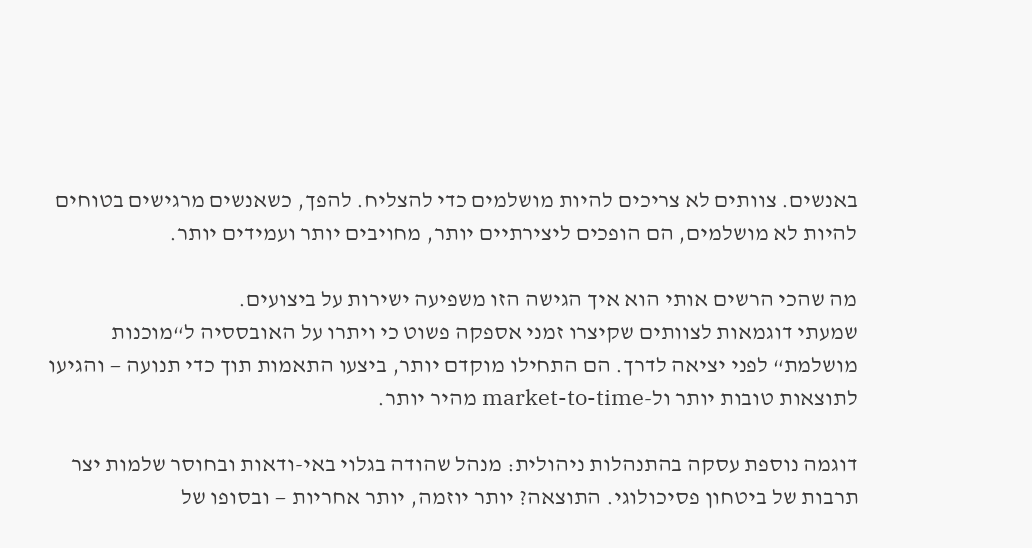באנשים. צוותים לא צריכים להיות מושלמים כדי להצליח. להפך, כשאנשים מרגישים בטוחים להיות לא מושלמים, הם הופכים ליצירתיים יותר, מחויבים יותר ועמידים יותר.

מה שהכי הרשים אותי הוא איך הגישה הזו משפיעה ישירות על ביצועים.
שמעתי דוגמאות לצוותים שקיצרו זמני אספקה פשוט כי ויתרו על האובססיה ל“מוכנות מושלמת“ לפני יציאה לדרך. הם התחילו מוקדם יותר, ביצעו התאמות תוך כדי תנועה — והגיעו לתוצאות טובות יותר ול-market-to-time מהיר יותר.

דוגמה נוספת עסקה בהתנהלות ניהולית: מנהל שהודה בגלוי באי-ודאות ובחוסר שלמות יצר תרבות של ביטחון פסיכולוגי. התוצאה? יותר יוזמה, יותר אחריות — ובסופו של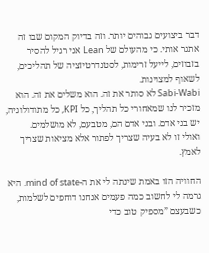דבר ביצועים גבוהים יותר. וזה בדיוק המקום שבו זה אתגר אותי. כי מהעולם של Lean אני רגיל להסיר בזבוזים, לייעל זרימות, לסטנדרטיזציה של תהליכים, לשאוף למצוינות.
Sabi-Wabi לא סותר את זה. הוא משלים את זה. הוא מזכיר לנו שמאחורי כל תהליך, כל KPI, כל מתודולוגיה, יש בני אדם. ובני אדם הם, מטבעם, לא מושלמים.
ואולי זו לא בעיה שצריך לפתור אלא מציאות שצריך לאמץ.

החוויה הזו באמת שינתה לי את ה-mind of state. היא גרמה לי לחשוב כמה פעמים אנחנו דוחפים לשלמות, כשבעצם ”מספיק טוב כדי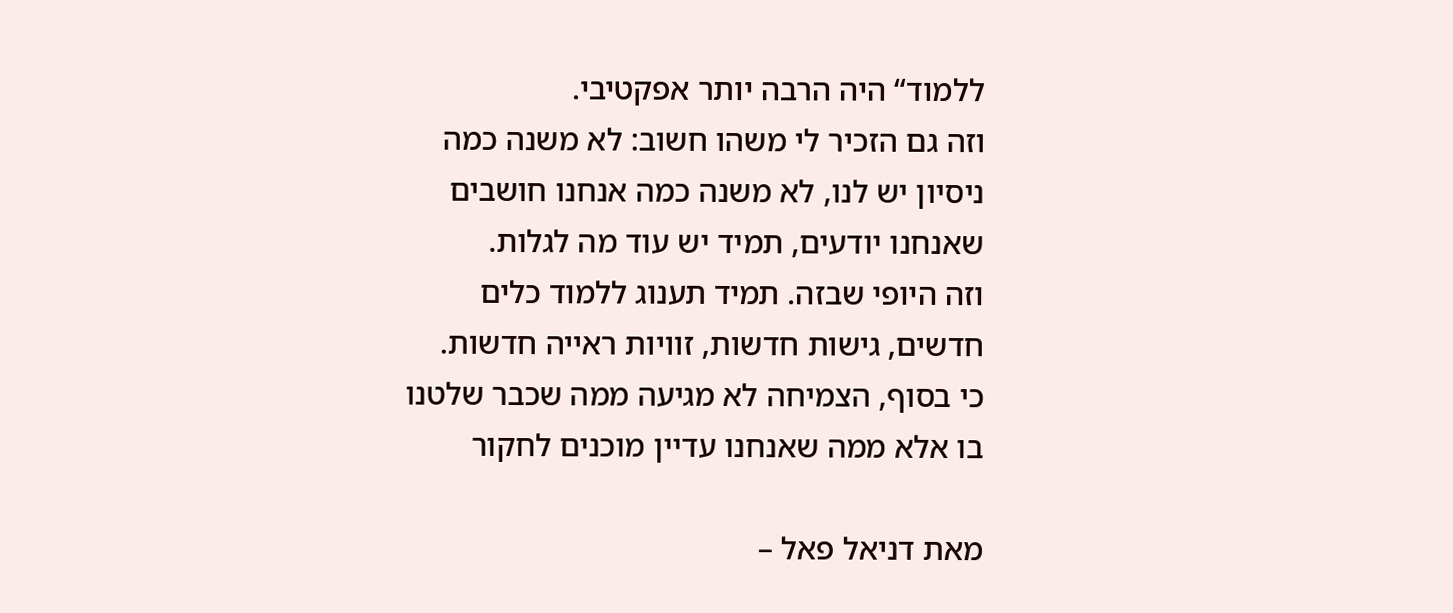ללמוד“ היה הרבה יותר אפקטיבי.
וזה גם הזכיר לי משהו חשוב: לא משנה כמה ניסיון יש לנו, לא משנה כמה אנחנו חושבים שאנחנו יודעים, תמיד יש עוד מה לגלות.
וזה היופי שבזה. תמיד תענוג ללמוד כלים חדשים, גישות חדשות, זוויות ראייה חדשות.
כי בסוף, הצמיחה לא מגיעה ממה שכבר שלטנו בו אלא ממה שאנחנו עדיין מוכנים לחקור

מאת דניאל פאל –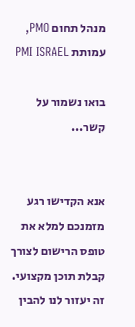מנהל תחום PMO, עמותת PMI ISRAEL

בואו נשמור על קשר...


אנא הקדישו רגע מזמנכם למלא את טופס הרישום לצורך קבלת תוכן מקצועי.
זה יעזור לנו להבין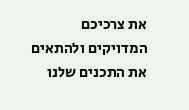את צרכיכם המדויקים ולהתאים את התכנים שלנו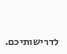לדרישותיכם.